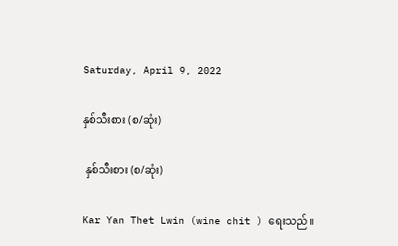Saturday, April 9, 2022

နှစ်သီးစား (စ/ဆုံး)

 နှစ်သီးစား (စ/ဆုံး)

Kar Yan Thet Lwin (wine chit ) ရေးသည်။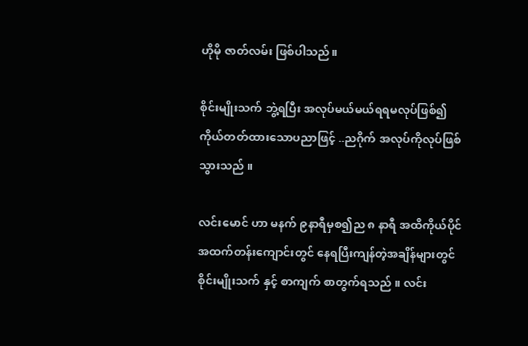ဟိုမို ဇာတ်လမ်း ဖြစ်ပါသည်။

စိုင်းမျိုးသက် ဘွဲ့ရပြီး အလုပ်မယ်မယ်ရရမလုပ်ဖြစ်၍ ကိုယ်တတ်ထားသောပညာဖြင့် ..ညဂိုက် အလုပ်ကိုလုပ်ဖြစ်သွားသည် ။

လင်းမောင် ဟာ မနက် ၉နာရီမှစ၍ည ၈ နာရီ အထိကိုယ်ပိုင်အထက်တန်းကျောင်းတွင် နေရပြီးကျန်တဲ့အချိန်များတွင် စိုင်းမျိုးသက် နှင့် စာကျက် စာတွက်ရသည် ။ လင်း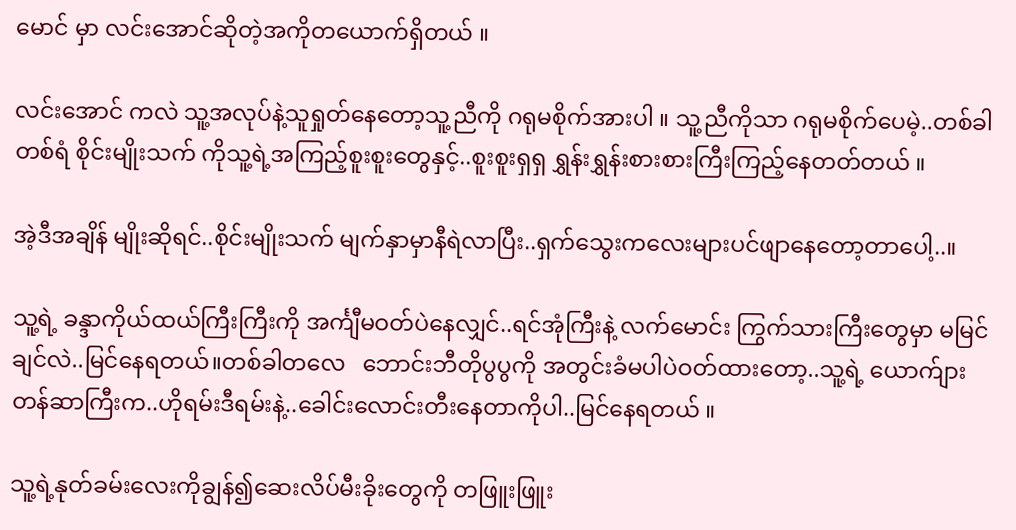မောင် မှာ လင်းအောင်ဆိုတဲ့အကိုတယောက်ရှိတယ် ။

လင်းအောင် ကလဲ သူ့အလုပ်နဲ့သူရှုတ်နေတော့သူ့ညီကို ဂရုမစိုက်အားပါ ။ သူ့ညီကိုသာ ဂရုမစိုက်ပေမဲ့..တစ်ခါတစ်ရံ စိုင်းမျိုးသက် ကိုသူ့ရဲ့အကြည့်စူးစူးတွေနှင့်..စူးစူးရှရှ ရွှန်းရွှန်းစားစားကြီးကြည့်နေတတ်တယ် ။

အဲ့ဒီအချိန် မျိုးဆိုရင်..စိုင်းမျိုးသက် မျက်နှာမှာနီရဲလာပြီး..ရှက်သွေးကလေးများပင်ဖျာနေတော့တာပေါ့..။

သူ့ရဲ့ ခန္ဒာကိုယ်ထယ်ကြီးကြီးကို အင်္ကျီမဝတ်ပဲနေလျှင်..ရင်အုံကြီးနဲ့ လက်မောင်း ကြွက်သားကြီးတွေမှာ မမြင်ချင်လဲ..မြင်နေရတယ်။တစ်ခါတလေ   ဘောင်းဘီတိုပွပွကို အတွင်းခံမပါပဲဝတ်ထားတော့..သူ့ရဲ့ ယောက်ျားတန်ဆာကြီးက..ဟိုရမ်းဒီရမ်းနဲ့..ခေါင်းလောင်းတီးနေတာကိုပါ..မြင်နေရတယ် ။

သူ့ရဲ့နုတ်ခမ်းလေးကိုချွန်၍ဆေးလိပ်မီးခိုးတွေကို တဖြူးဖြူး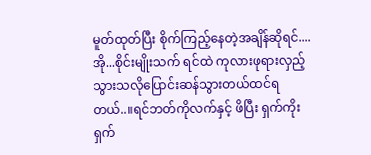မူတ်ထုတ်ပြီး စိုက်ကြည့်နေတဲ့အချိန်ဆိုရင်....အို...စိုင်းမျိုးသက် ရင်ထဲ ကုလားဖုရားလှည့်သွားသလိုပြောင်းဆန်သွားတယ်ထင်ရတယ်..။ရင်ဘတ်ကိုလက်နှင့် ဖိပြီး ရှက်ကိုးရှက်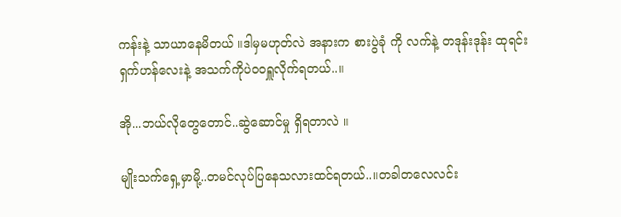ကန်းနဲ့ သာယာနေမိတယ် ။ဒါမှမဟုတ်လဲ အနားက စားပွဲခုံ ကို လက်နဲ့ တဒုန်းဒုန်း ထုရင်း ရှက်ဟန်လေးနဲ့ အသက်ကိုပဲ၀၀ရှူလိုက်ရတယ်..။

အို...ဘယ်လိုတွေတောင်..ဆွဲဆောင်မှု ရှိရတာလဲ ။

မျိုးသက်ရှေ့မှာမို့..တမင်လုပ်ပြနေသလားထင်ရတယ်..။တခါတလေလင်း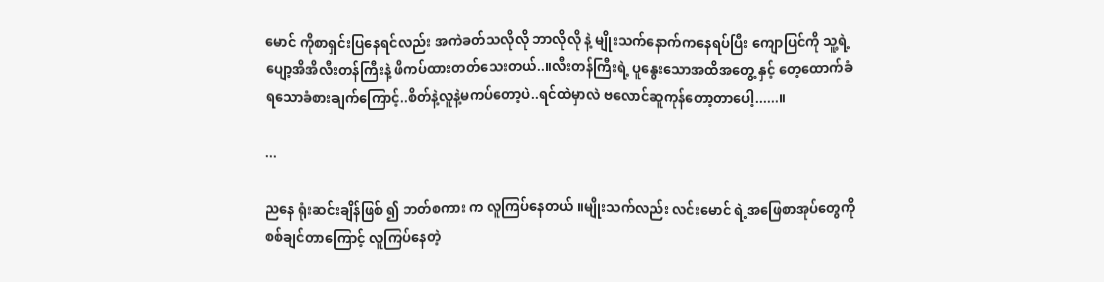မောင် ကိုစာရှင်းပြနေရင်လည်း အကဲခတ်သလိုလို ဘာလိုလို နဲ့ မျိုးသက်နောက်ကနေရပ်ပြီး ကျောပြင်ကို သူ့ရဲ့ပျော့အိအိလီးတန်ကြီးနဲ့ ဖိကပ်ထားတတ်သေးတယ်..။လီးတန်ကြီးရဲ့ ပူနွေးသောအထိအတွေ့ နှင့် တေ့ထောက်ခံရသောခံစားချက်ကြောင့်..စိတ်နဲ့လူနဲ့မကပ်တော့ပဲ..ရင်ထဲမှာလဲ ဗလောင်ဆူကုန်တော့တာပေါ့......။

...

ညနေ ရုံးဆင်းချိန်ဖြစ် ၍ ဘတ်စကား က လူကြပ်နေတယ် ။မျိုးသက်လည်း လင်းမောင် ရဲ့အဖြေစာအုပ်တွေကို စစ်ချင်တာကြောင့် လူကြပ်နေတဲ့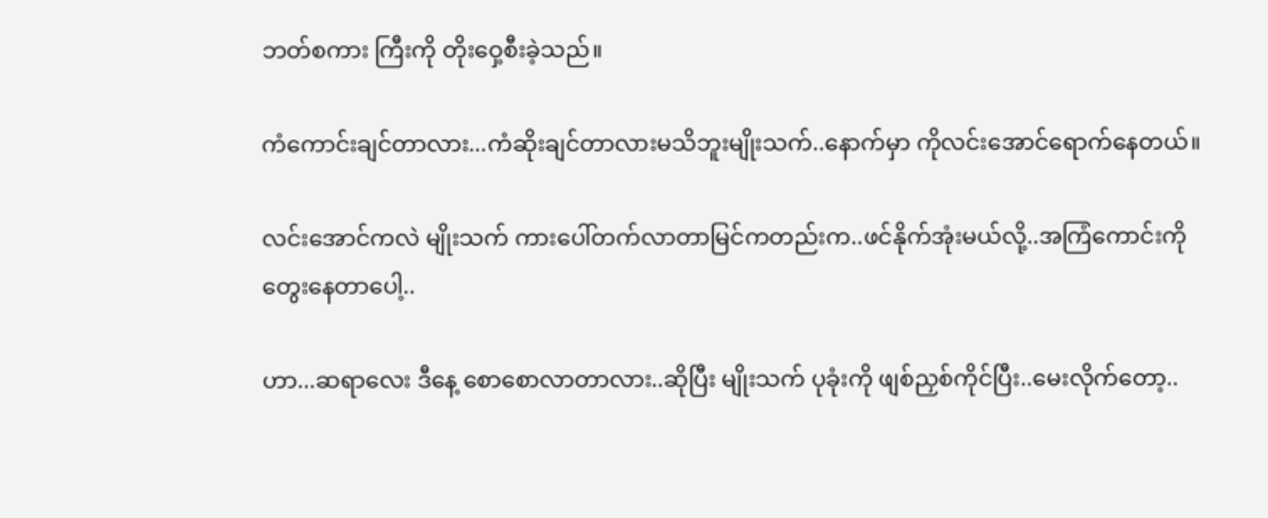ဘတ်စကား ကြီးကို တိုးဝှေ့စီးခဲ့သည်။

ကံကောင်းချင်တာလား...ကံဆိုးချင်တာလားမသိဘူးမျိုးသက်..နောက်မှာ ကိုလင်းအောင်ရောက်နေတယ်။

လင်းအောင်ကလဲ မျိုးသက် ကားပေါ်တက်လာတာမြင်ကတည်းက..ဖင်နိုက်အုံးမယ်လို့..အကြံကောင်းကို တွေးနေတာပေါ့..

ဟာ...ဆရာလေး ဒီနေ့ စောစောလာတာလား..ဆိုပြီး မျိုးသက် ပုခုံးကို ဖျစ်ညှစ်ကိုင်ပြီး..မေးလိုက်တော့..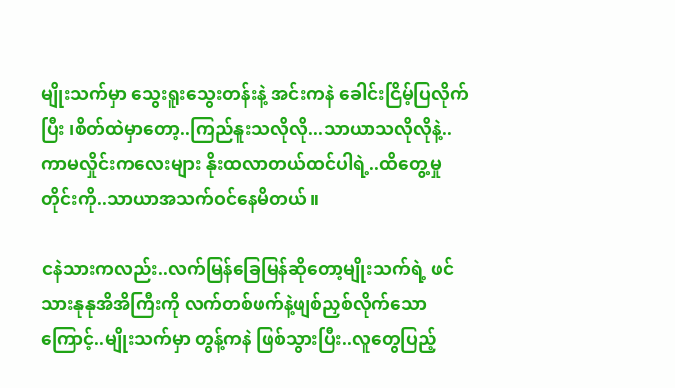မျိုးသက်မှာ သွေးရူးသွေးတန်းနဲ့ အင်းကနဲ ခေါင်းငြိမ့်ပြလိုက်ပြီး ၊စိတ်ထဲမှာတော့..ကြည်နူးသလိုလို...သာယာသလိုလိုနဲ့..ကာမလှိုင်းကလေးများ နိုးထလာတယ်ထင်ပါရဲ့..ထိတွေ့မှုတိုင်းကို..သာယာအသက်ဝင်နေမိတယ်။

ငနဲသားကလည်း..လက်မြန်ခြေမြန်ဆိုတော့မျိုးသက်ရဲ့ ဖင်သားနုနုအိအိကြီးကို လက်တစ်ဖက်နဲ့ဖျစ်ညှစ်လိုက်သောကြောင့်..မျိုးသက်မှာ တွန့်ကနဲ ဖြစ်သွားပြီး..လူတွေပြည့်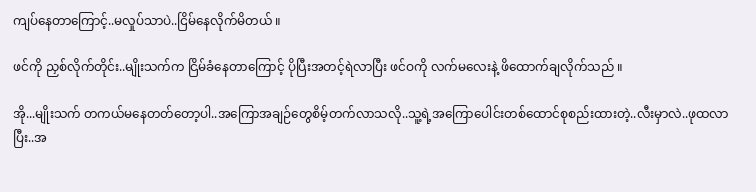ကျပ်နေတာကြောင့်..မလှုပ်သာပဲ..ငြိမ်နေလိုက်မိတယ် ။

ဖင်ကို ညှစ်လိုက်တိုင်း..မျိုးသက်က ငြိမ်ခံနေတာကြောင့် ပိုပြီးအတင့်ရဲလာပြီး ဖင်ဝကို လက်မလေးနဲ့ ဖိထောက်ချလိုက်သည် ။

အို...မျိုးသက် တကယ်မနေတတ်တော့ပါ..အကြောအချဉ်တွေစိမ့်တက်လာသလို..သူ့ရဲ့အကြောပေါင်းတစ်ထောင်စုစည်းထားတဲ့..လီးမှာလဲ..ဖုထလာပြီး..အ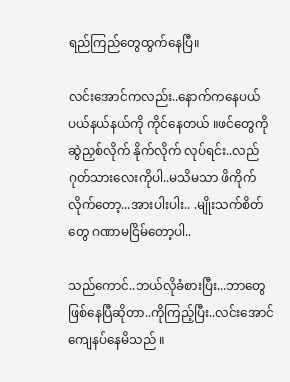ရည်ကြည်တွေထွက်နေပြီ။

လင်းအောင်ကလည်း..နောက်ကနေပယ်ပယ်နယ်နယ်ကို ကိုင်နေတယ် ။ဖင်တွေကို ဆွဲညှစ်လိုက် နိုက်လိုက် လုပ်ရင်း..လည်ဂုတ်သားလေးကိုပါ..မသိမသာ ဖိကိုက်လိုက်တော့...အားပါးပါး.. .မျိုးသက်စိတ်တွေ ဂဏာမငြိမ်တော့ပါ..

သည်ကောင်..ဘယ်လိုခံစားပြီး...ဘာတွေဖြစ်နေပြီဆိုတာ..ကိုကြည့်ပြီး..လင်းအောင် ကျေနပ်နေမိသည် ။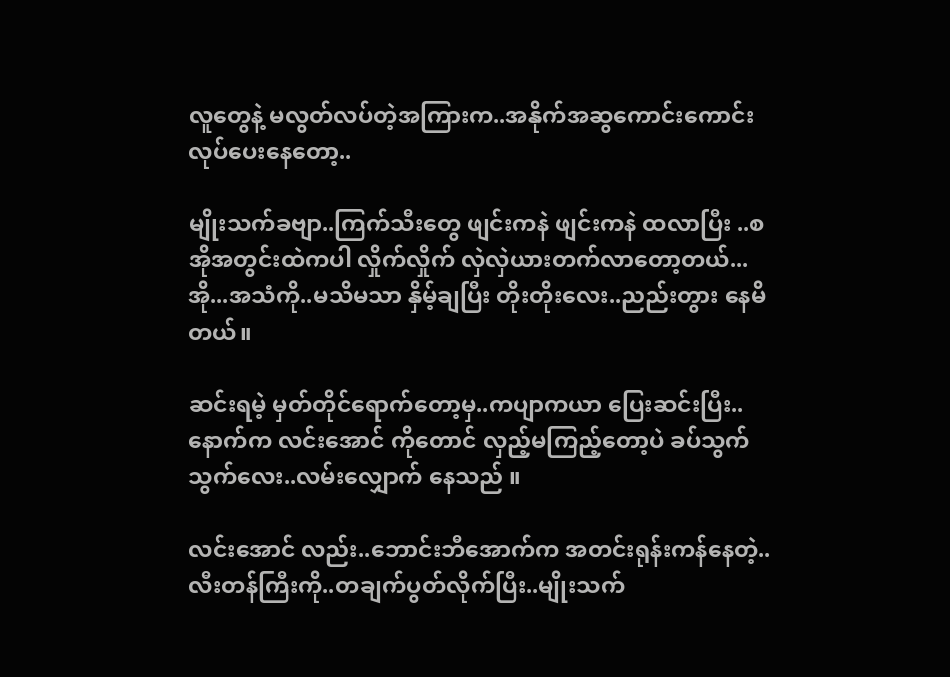လူတွေနဲ့ မလွတ်လပ်တဲ့အကြားက..အနိုက်အဆွကောင်းကောင်းလုပ်ပေးနေတော့..

မျိုးသက်ခဗျာ..ကြက်သီးတွေ ဖျင်းကနဲ ဖျင်းကနဲ ထလာပြီး ..စအိုအတွင်းထဲကပါ လှိုက်လှိုက် လှဲလှဲယားတက်လာတော့တယ်...အို...အသံကို..မသိမသာ နှိမ့်ချပြီး တိုးတိုးလေး..ညည်းတွား နေမိတယ်။

ဆင်းရမဲ့ မှတ်တိုင်ရောက်တော့မှ..ကပျာကယာ ပြေးဆင်းပြီး..နောက်က လင်းအောင် ကိုတောင် လှည့်မကြည့်တော့ပဲ ခပ်သွက်သွက်လေး..လမ်းလျှောက် နေသည် ။

လင်းအောင် လည်း..ဘောင်းဘီအောက်က အတင်းရုန်းကန်နေတဲ့..လီးတန်ကြီးကို..တချက်ပွတ်လိုက်ပြီး..မျိုးသက်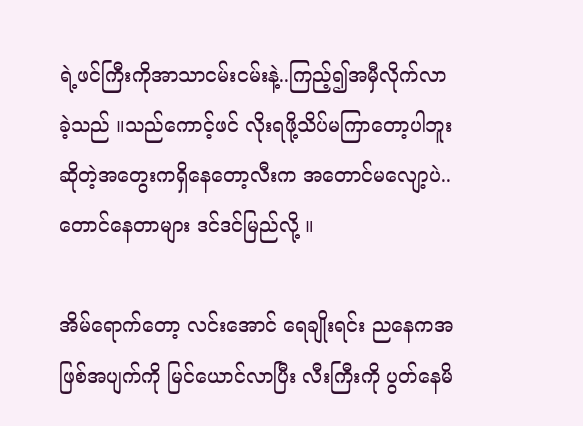ရဲ့ဖင်ကြီးကိုအာသာငမ်းငမ်းနဲ့..ကြည့်၍အမှီလိုက်လာခဲ့သည် ။သည်ကောင့်ဖင် လိုးရဖို့သိပ်မကြာတော့ပါဘူးဆိုတဲ့အတွေးကရှိနေတော့လီးက အတောင်မလျော့ပဲ..တောင်နေတာများ ဒင်ဒင်မြည်လို့ ။

အိမ်ရောက်တော့ လင်းအောင် ရေချိုးရင်း ညနေကအဖြစ်အပျက်ကို မြင်ယောင်လာပြီး လီးကြီးကို ပွတ်နေမိ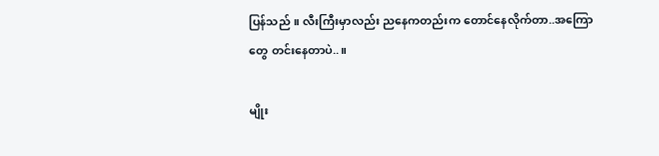ပြန်သည် ။ လီးကြီးမှာလည်း ညနေကတည်းက တောင်နေလိုက်တာ..အကြောတွေ တင်းနေတာပဲ..။

မျိုး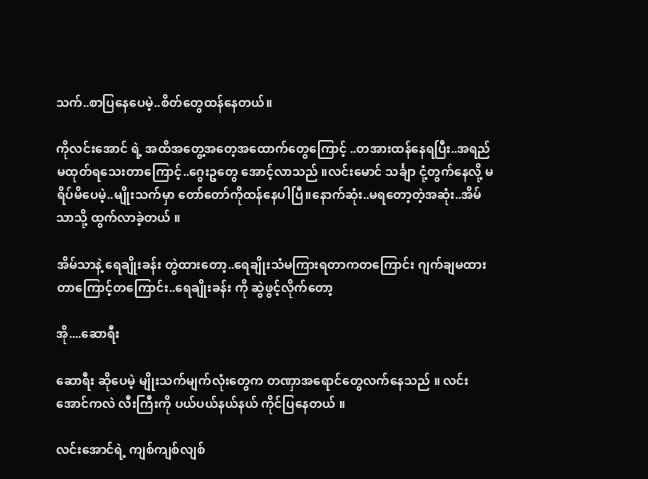သက်..စာပြနေပေမဲ့..စိတ်တွေထန်နေတယ်။

ကိုလင်းအောင် ရဲ့ အထိအတွေ့အတေ့အထောက်တွေကြောင့် ..တအားထန်နေရပြီး..အရည်မထုတ်ရသေးတာကြောင့်..ဂွေးဥတွေ အောင့်လာသည် ။လင်းမောင် သင်္ချာ ငုံ့တွက်နေလို့ မရိပ်မိပေမဲ့..မျိုးသက်မှာ တော်တော်ကိုထန်နေပါပြီ။နောက်ဆုံး..မရတော့တဲ့အဆုံး..အိမ်သာသို့ ထွက်လာခဲ့တယ် ။

အိမ်သာနဲ့ ရေချိုးခန်း တွဲထားတော့..ရေချိုးသံမကြားရတာကတကြောင်း ဂျက်ချမထားတာကြောင့်တကြောင်း..ရေချိုးခန်း ကို ဆွဲဖွင့်လိုက်တော့

အို....ဆောရီး

ဆောရီး ဆိုပေမဲ့ မျိုးသက်မျက်လုံးတွေက တဏှာအရောင်တွေလက်နေသည် ။ လင်းအောင်ကလဲ လီးကြီးကို ပယ်ပယ်နယ်နယ် ကိုင်ပြနေတယ် ။

လင်းအောင်ရဲ့ ကျစ်ကျစ်လျစ်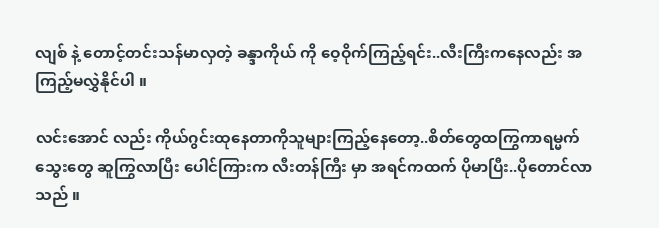လျစ် နဲ့ တောင့်တင်းသန်မာလှတဲ့ ခန္ဒာကိုယ် ကို ဝေ့ဝိုက်ကြည့်ရင်း..လီးကြီးကနေလည်း အကြည့်မလွှဲနိုင်ပါ ။

လင်းအောင် လည်း ကိုယ်ဂွင်းထုနေတာကိုသူများကြည့်နေတော့..စိတ်တွေထကြွကာရမ္မက် သွေးတွေ ဆူကြွလာပြီး ပေါင်ကြားက လီးတန်ကြီး မှာ အရင်ကထက် ပိုမာပြီး..ပိုတောင်လာသည် ။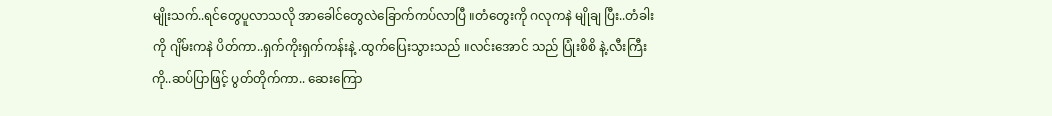မျိုးသက်..ရင်တွေပူလာသလို အာခေါင်တွေလဲခြောက်ကပ်လာပြီ ။တံတွေးကို ဂလုကနဲ မျိုချ ပြီး..တံခါးကို ဂျိမ်းကနဲ ပိတ်ကာ..ရှက်ကိုးရှက်ကန်းနဲ့ .ထွက်ပြေးသွားသည် ။လင်းအောင် သည် ပြုံးစိစိ နဲ့.လီးကြီးကို..ဆပ်ပြာဖြင့် ပွတ်တိုက်ကာ.. ဆေးကြော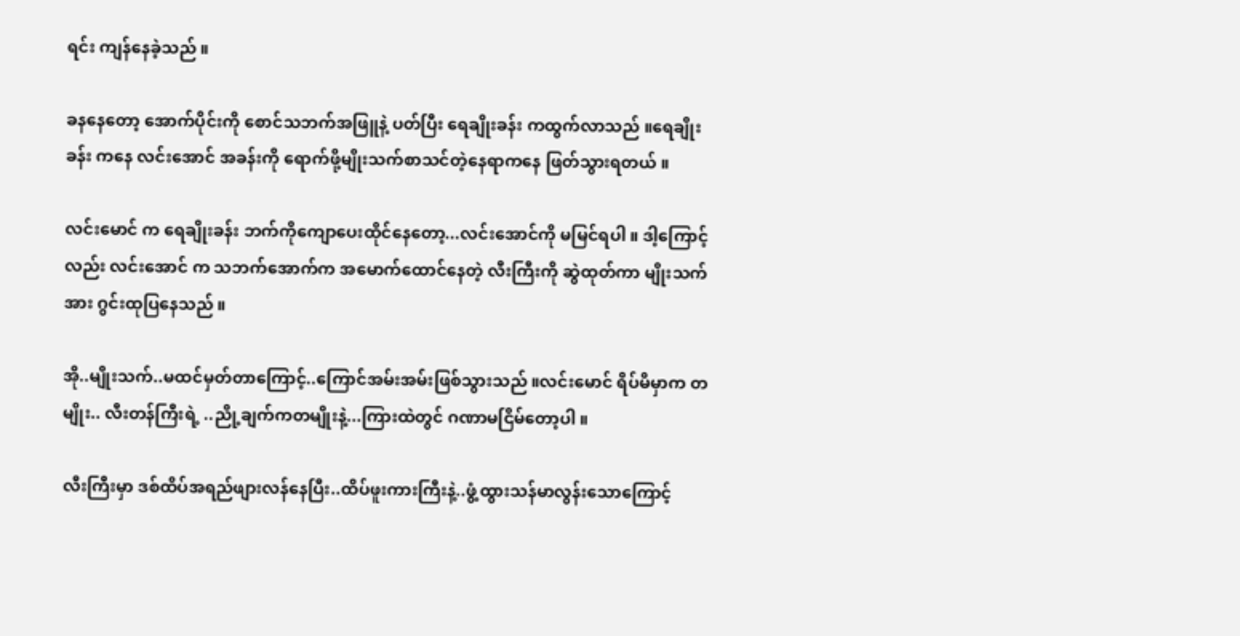ရင်း ကျန်နေခဲ့သည် ။

ခနနေတော့ အောက်ပိုင်းကို စောင်သဘက်အဖြူနဲ့ ပတ်ပြီး ရေချိုးခန်း ကထွက်လာသည် ။ရေချိုးခန်း ကနေ လင်းအောင် အခန်းကို ရောက်ဖို့မျိုးသက်စာသင်တဲ့နေရာကနေ ဖြတ်သွားရတယ် ။

လင်းမောင် က ရေချိုးခန်း ဘက်ကိုကျောပေးထိုင်နေတော့...လင်းအောင်ကို မမြင်ရပါ ။ ဒါ့ကြောင့်လည်း လင်းအောင် က သဘက်အောက်က အမောက်ထောင်နေတဲ့ လီးကြီးကို ဆွဲထုတ်ကာ မျိုးသက်အား ဂွင်းထုပြနေသည် ။

အို..မျိုးသက်..မထင်မှတ်တာကြောင့်..ကြောင်အမ်းအမ်းဖြစ်သွားသည် ။လင်းမောင် ရိပ်မိမှာက တမျိုး.. လီးတန်ကြီးရဲ့ ..ညို့ချက်ကတမျိုးနဲ့...ကြားထဲတွင် ဂဏာမငြိမ်တော့ပါ ။

လီးကြီးမှာ ဒစ်ထိပ်အရည်ဖျားလန်နေပြီး..ထိပ်ဖူးကားကြီးနဲ့..ဖွံ့ထွားသန်မာလွန်းသောကြောင့်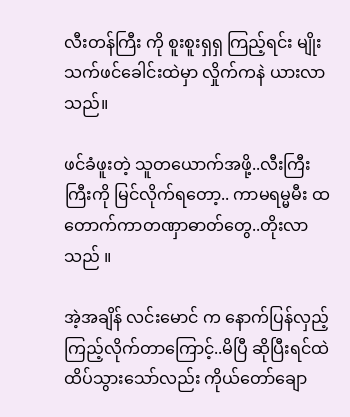လီးတန်ကြီး ကို စူးစူးရှရှ ကြည့်ရင်း မျိုးသက်ဖင်ခေါင်းထဲမှာ လှိုက်ကနဲ ယားလာသည်။

ဖင်ခံဖူးတဲ့ သူတယောက်အဖို့..လီးကြီးကြီးကို မြင်လိုက်ရတော့.. ကာမရမ္မမီး ထတောက်ကာတဏှာဓာတ်တွေ..တိုးလာသည် ။

အဲ့အချိန် လင်းမောင် က နောက်ပြန်လှည့်ကြည့်လိုက်တာကြောင့်..မိပြီ ဆိုပြီးရင်ထဲထိပ်သွားသော်လည်း ကိုယ်တော်ချော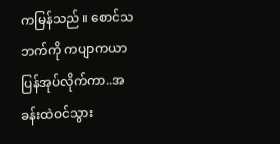ကမြန်သည် ။ စောင်သဘက်ကို ကပျာကယာ ပြန်အုပ်လိုက်ကာ..အခန်းထဲဝင်သွား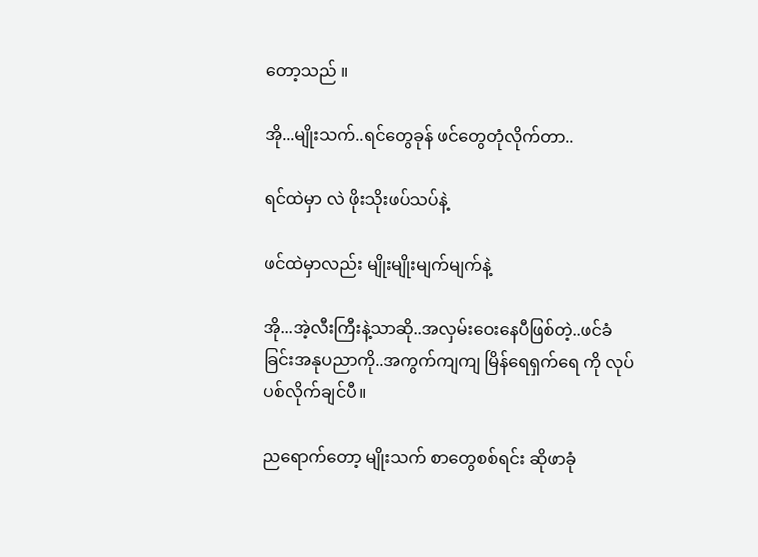တော့သည် ။

အို...မျိုးသက်..ရင်တွေခုန် ဖင်တွေတုံလိုက်တာ..

ရင်ထဲမှာ လဲ ဖိုးသိုးဖပ်သပ်နဲ့

ဖင်ထဲမှာလည်း မျိုးမျိုးမျက်မျက်နဲ့

အို...အဲ့လီးကြီးနဲ့သာဆို..အလှမ်းဝေးနေပီဖြစ်တဲ့..ဖင်ခံခြင်းအနုပညာကို..အကွက်ကျကျ မြိန်ရေရှက်ရေ ကို လုပ်ပစ်လိုက်ချင်ပီ။

ညရောက်တော့ မျိုးသက် စာတွေစစ်ရင်း ဆိုဖာခုံ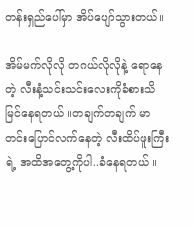တန်းရှည်ပေါ်မှာ အိပ်ပျော်သွားတယ်။

အိမ်မက်လိုလို တဂယ်လိုလိုနဲ့ ရောနေတဲ့ လီးနံ့သင်းသင်းလေးကိုခံစားသိမြင်နေရတယ် ။တချက်တချက် မာတင်းပြောင်လက်နေတဲ့ လီးထိပ်ဖူးကြီးရဲ့ အထိအတွေ့ကိုပါ..ခံနေရတယ် ။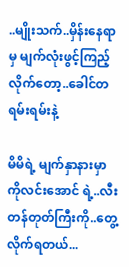..မျိုးသက်..မှိန်းနေရာမှ မျက်လုံးဖွင့်ကြည့်လိုက်တော့..ခေါင်တရမ်းရမ်းနဲ့

မိမိရဲ့ မျက်နှာနားမှာ ကိုလင်းအောင် ရဲ့..လီးတန်တုတ်ကြီးကို..တွေ့လိုက်ရတယ်...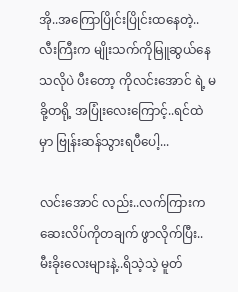အို..အကြောပြိုင်းပြိုင်းထနေတဲ့..လီးကြီးက မျိုးသက်ကိုမြူဆွယ်နေသလိုပဲ ပီးတော့ ကိုလင်းအောင် ရဲ့ မခို့တရို့ အပြုံးလေးကြောင့်..ရင်ထဲမှာ ဗြုန်းဆန်သွားရပီပေါ့...

လင်းအောင် လည်း..လက်ကြားက ဆေးလိပ်ကိုတချက် ဖွာလိုက်ပြီး.. မီးခိုးလေးများနဲ့..ရိသဲ့သဲ့ မူတ်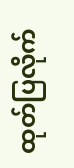ထုတ်ပြလိုက်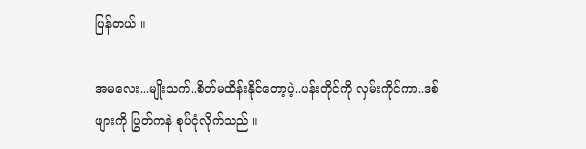ပြန်တယ် ။

အမလေး...မျိုးသက်..စိတ်မထိန်းနိုင်တော့ပဲ့..ပန်းတိုင်ကို လှမ်းကိုင်ကာ..ဒစ်ဖျားကို ပြွတ်ကနဲ စုပ်ငုံလိုက်သည် ။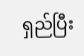ရှည်ပြီး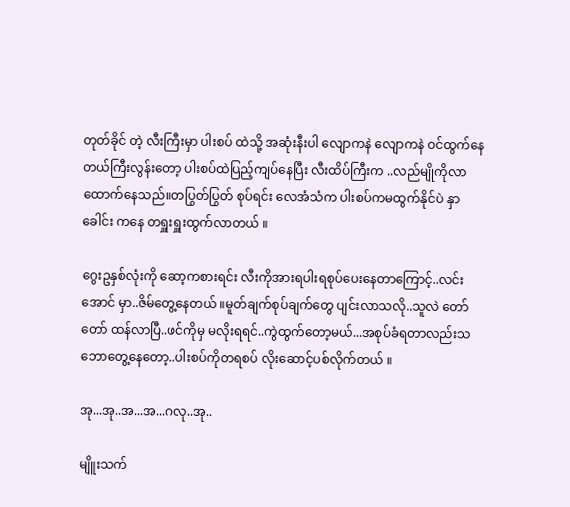တုတ်ခိုင် တဲ့ လီးကြီးမှာ ပါးစပ် ထဲသို့ အဆုံးနီးပါ လျောကနဲ လျောကနဲ ဝင်ထွက်နေတယ်ကြီးလွန်းတော့ ပါးစပ်ထဲပြည့်ကျပ်နေပြီး လီးထိပ်ကြီးက ..လည်မျိုကိုလာထောက်နေသည်။တပြွတ်ပြွတ် စုပ်ရင်း လေအံသံက ပါးစပ်ကမထွက်နိုင်ပဲ နှာခေါင်း ကနေ တရှူးရှူးထွက်လာတယ် ။

ဂွေးဥနှစ်လုံးကို ဆော့ကစားရင်း လီးကိုအားရပါးရစုပ်ပေးနေတာကြောင့်..လင်းအောင် မှာ..ဇိမ်တွေ့နေတယ် ။မူတ်ချက်စုပ်ချက်တွေ ပျင်းလာသလို..သူလဲ တော်တော် ထန်လာပြီ..ဖင်ကိုမှ မလိုးရရင်..ကွဲထွက်တော့မယ်...အစုပ်ခံရတာလည်းသဘောတွေ့နေတော့..ပါးစပ်ကိုတရစပ် လိုးဆောင့်ပစ်လိုက်တယ် ။

အု...အု..အ...အ...ဂလု..အု..

မျိူးသက်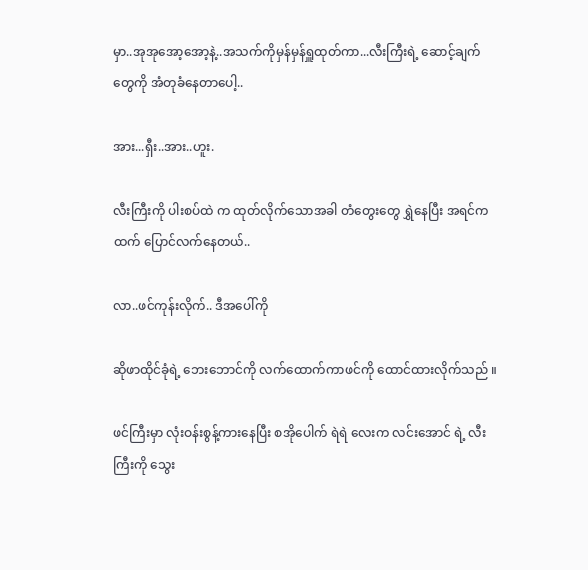မှာ..အုအုအော့အော့နဲ့..အသက်ကိုမှန်မှန်ရှူထုတ်ကာ...လီးကြီးရဲ့ ဆောင့်ချက်တွေကို အံတုခံနေတာပေါ့..

အား...ရှီး..အား..ဟူး.

လီးကြီးကို ပါးစပ်ထဲ က ထုတ်လိုက်သောအခါ တံတွေးတွေ ရွှဲနေပြီး အရင်ကထက် ပြောင်လက်နေတယ်..

လာ..ဖင်ကုန်းလိုက်.. ဒီအပေါ်ကို

ဆိုဖာထိုင်ခုံရဲ့ ဘေးဘောင်ကို လက်ထောက်ကာဖင်ကို ထောင်ထားလိုက်သည် ။

ဖင်ကြီးမှာ လုံးဝန်းစွန့်ကားနေပြီး စအိုပေါက် ရဲရဲ လေးက လင်းအောင် ရဲ့ လီးကြီးကို သွေး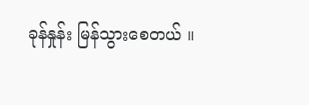ခုန်နှုန်း မြန်သွားစေတယ် ။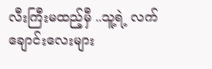လီးကြီးမထည့်မှီ ..သူ့ရဲ့ လက်ချောင်းလေးများ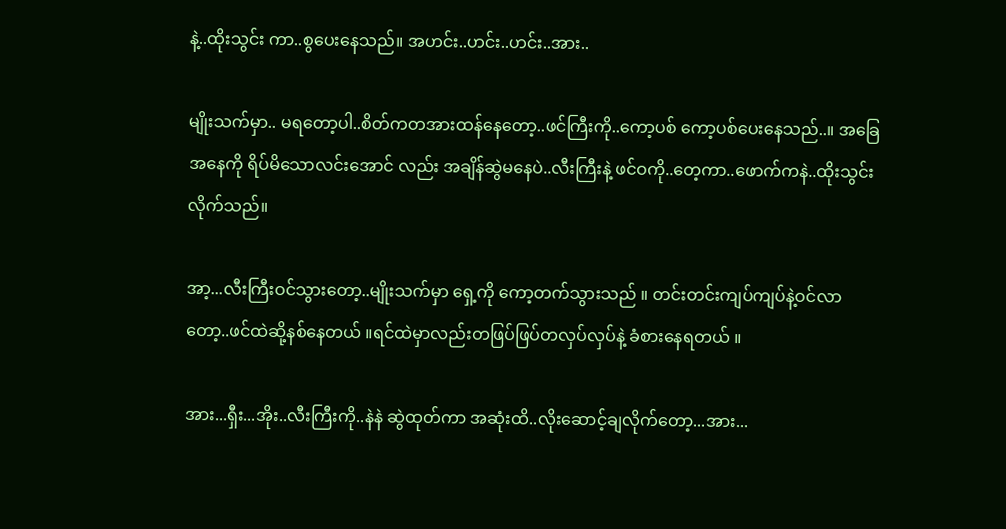နဲ့..ထိုးသွင်း ကာ..စွပေးနေသည်။ အဟင်း..ဟင်း..ဟင်း..အား..

မျိုးသက်မှာ.. မရတော့ပါ..စိတ်ကတအားထန်နေတော့..ဖင်ကြီးကို..ကော့ပစ် ကော့ပစ်ပေးနေသည်..။ အခြေအနေကို ရိပ်မိသောလင်းအောင် လည်း အချိန်ဆွဲမနေပဲ..လီးကြီးနဲ့ ဖင်ဝကို..တေ့ကာ..ဖောက်ကနဲ..ထိုးသွင်းလိုက်သည်။

အာ့...လီးကြီးဝင်သွားတော့..မျိုးသက်မှာ ရှေ့ကို ကော့တက်သွားသည် ။ တင်းတင်းကျပ်ကျပ်နဲ့ဝင်လာတော့..ဖင်ထဲဆို့နစ်နေတယ် ။ရင်ထဲမှာလည်းတဖြပ်ဖြပ်တလှပ်လှပ်နဲ့ ခံစားနေရတယ် ။

အား...ရှီး...အိုး..လီးကြီးကို..နဲနဲ ဆွဲထုတ်ကာ အဆုံးထိ..လိုးဆောင့်ချလိုက်တော့...အား...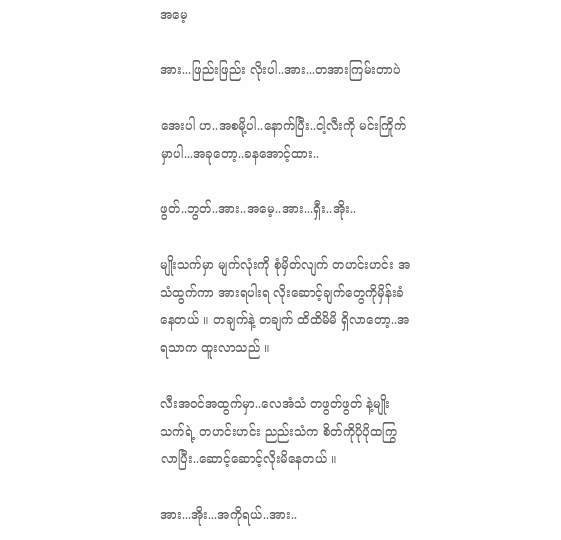အမေ့

အား...ဖြည်းဖြည်း လိုးပါ..အား...တအားကြမ်းတာပဲ

အေးပါ ဟ..အစမို့ပါ..နောက်ပြီး..ငါ့လီးကို မင်းကြိုက်မှာပါ...အခုတော့..ခနအောင့်ထား..

ဖွတ်..ဘွတ်..အား..အမေ့..အား...ရှီး..အိုး..

မျိုးသက်မှာ မျက်လုံးကို စုံမှိတ်လျက် တဟင်းဟင်း အသံထွက်ကာ အားရပါးရ လိုးဆောင့်ချက်တွေကိုမှိန်းခံနေတယ် ။ တချက်နဲ့ တချက် ထိထိမိမိ ရှိလာတော့..အရသာက ထူးလာသည် ။

လီးအဝင်အထွက်မှာ..လေအံသံ တဖွတ်ဖွတ် နဲ့မျိုးသက်ရဲ့ တဟင်းဟင်း ညည်းသံက စိတ်ကိုပိုပိုထကြွလာပြီး..ဆောင့်ဆောင့်လိုးမိနေတယ် ။

အား...အိုး...အကိုရယ်..အား..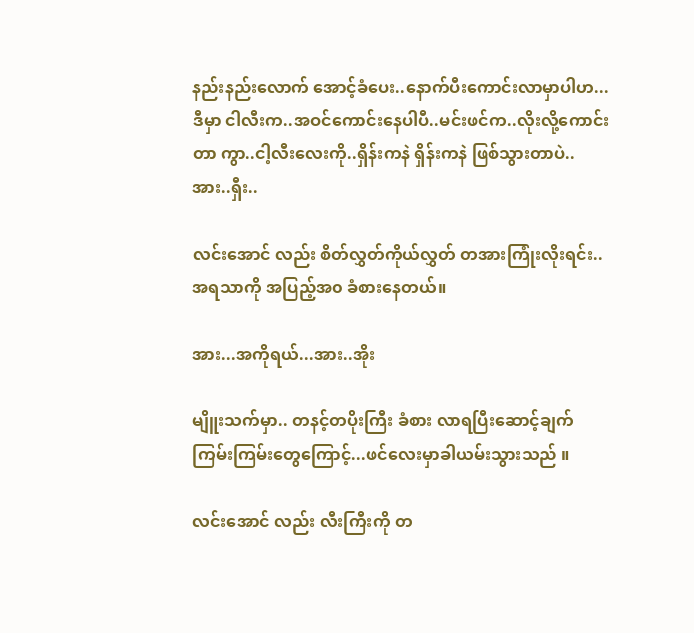နည်းနည်းလောက် အောင့်ခံပေး..နောက်ပီးကောင်းလာမှာပါဟ...ဒီမှာ ငါလီးက..အဝင်ကောင်းနေပါပီ..မင်းဖင်က..လိုးလို့ကောင်းတာ ကွာ..ငါ့လီးလေးကို..ရှိန်းကနဲ ရှိန်းကနဲ ဖြစ်သွားတာပဲ..အား..ရှီး..

လင်းအောင် လည်း စိတ်လွှတ်ကိုယ်လွှတ် တအားကြုံးလိုးရင်း..အရသာကို အပြည့်အ၀ ခံစားနေတယ်။

အား...အကိုရယ်...အား..အိုး

မျိူးသက်မှာ.. တနင့်တပိုးကြီး ခံစား လာရပြီးဆောင့်ချက်ကြမ်းကြမ်းတွေကြောင့်...ဖင်လေးမှာခါယမ်းသွားသည် ။

လင်းအောင် လည်း လီးကြီးကို တ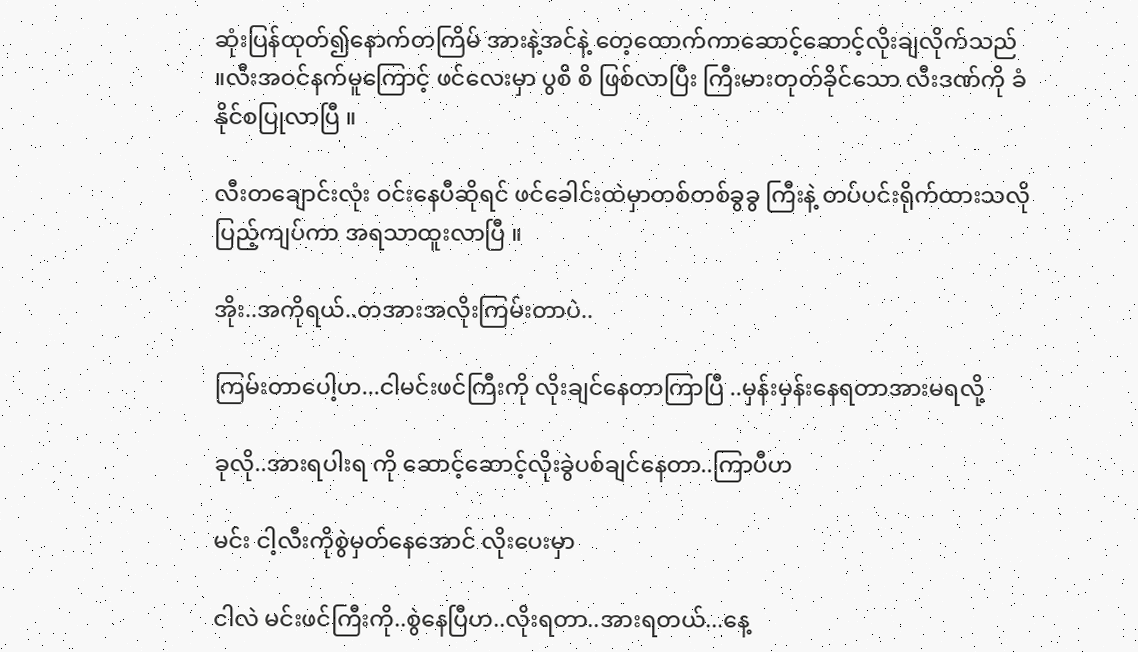ဆုံးပြန်ထုတ်၍နောက်တကြိမ် အားနဲ့အင်နဲ့ တေ့ထောက်ကာဆောင့်ဆောင့်လိုးချလိုက်သည် ။လီးအဝင်နက်မူကြောင့် ဖင်လေးမှာ ပွစိ စိ ဖြစ်လာပြီး ကြီးမားတုတ်ခိုင်သော လီးဒဏ်ကို ခံနိုင်စပြုလာပြီ ။

လီးတချောင်းလုံး ဝင်းနေပီဆိုရင် ဖင်ခေါင်းထဲမှာတစ်တစ်ခွခွ ကြီးနဲ့ တပ်ပင်းရိုက်ထားသလို ပြည့်ကျပ်ကာ အရသာထူးလာပြီ ။

အိုး..အကိုရယ်..တအားအလိုးကြမ်းတာပဲ..

ကြမ်းတာပေါ့ဟ...ငါမင်းဖင်ကြီးကို လိုးချင်နေတာကြာပြီ ..မှန်းမှန်းနေရတာအားမရလို့

ခုလို..အားရပါးရ ကို ဆောင့်ဆောင့်လိုးခွဲပစ်ချင်နေတာ..ကြာပီဟ

မင်း ငါ့လီးကိုစွဲမှတ်နေအောင် လိုးပေးမှာ

ငါလဲ မင်းဖင်ကြီးကို..စွဲနေပြီဟ..လိုးရတာ..အားရတယ်...နေ့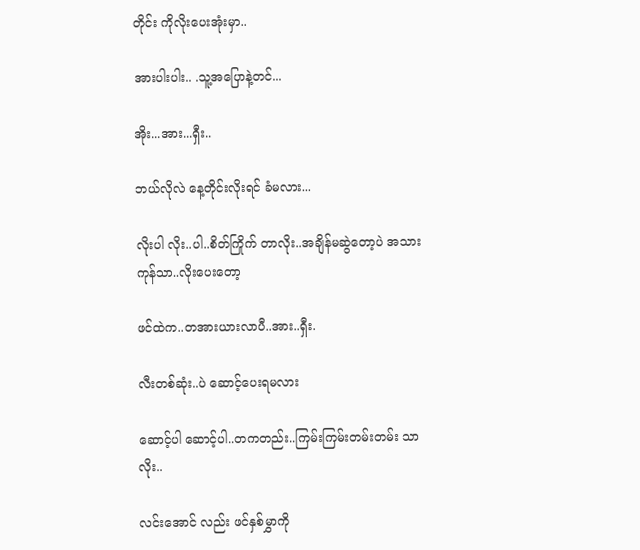တိုင်း ကိုလိုးပေးအုံးမှာ..

အားပါးပါး.. .သူ့အပြောနဲ့တင်...

အိုး...အား...ရှီး..

ဘယ်လိုလဲ နေ့တိုင်းလိုးရင် ခံမလား...

လိုးပါ လိုး..ပါ..စိတ်ကြိုက် တာလိုး..အချိန်မဆွဲတော့ပဲ အသားကုန်သာ..လိုးပေးတော့

ဖင်ထဲက..တအားယားလာပီ..အား..ရှီး.

လီးတစ်ဆုံး..ပဲ ဆောင့်ပေးရမလား

ဆောင့်ပါ ဆောင့်ပါ..တကတည်း..ကြမ်းကြမ်းတမ်းတမ်း သာလိုး..

လင်းအောင် လည်း ဖင်နှစ်မွှာကို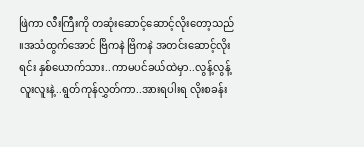ဖြဲကာ လီးကြီးကို တဆုံးဆောင့်ဆောင့်လိုးတော့သည် ။အသံထွက်အောင် ဗြိကနဲ ဗြိကနဲ အတင်းဆောင့်လိုးရင်း နှစ်ယောက်သား..ကာမပင်ခယ်ထဲမှာ..လွန့်လွန့်လူးလူးနဲ့..ရွတ်ကုန်လွှတ်ကာ..အားရပါးရ လိုးစခန်း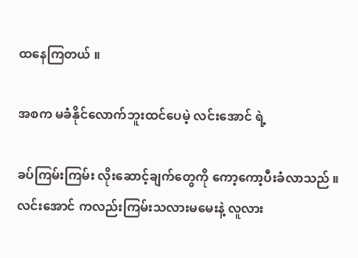ထနေကြတယ် ။

အစက မခံနိုင်လောက်ဘူးထင်ပေမဲ့ လင်းအောင် ရဲ့

ခပ်ကြမ်းကြမ်း လိုးဆောင့်ချက်တွေကို ကော့ကော့ပီးခံလာသည် ။ လင်းအောင် ကလည်းကြမ်းသလားမမေးနဲ့ လူလား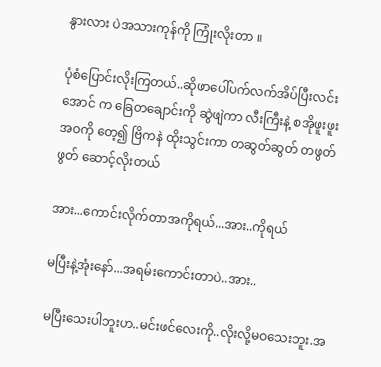နွားလား ပဲအသားကုန်ကို ကြုံးလိုးတာ ။

ပုံစံပြောင်းလိုးကြတယ်..ဆိုဖာပေါ်ပက်လက်အိပ်ပြီးလင်းအောင် က ခြေတချောင်းကို ဆွဲဖျဲကာ လီးကြီးနဲ့ စအိုဖူးဖူးအဝကို တေ့၍ ဗြိကနဲ ထိုးသွင်းကာ တဆွတ်ဆွတ် တဖွတ်ဖွတ် ဆောင့်လိုးတယ်

အား...ကောင်းလိုက်တာအကိုရယ်...အား..ကိုရယ်

မပြီးနဲ့အုံးနော်...အရမ်းကောင်းတာပဲ..အား..

မပြီးသေးပါဘူးဟ..မင်းဖင်လေးကို..လိုးလို့မဝသေးဘူး.အ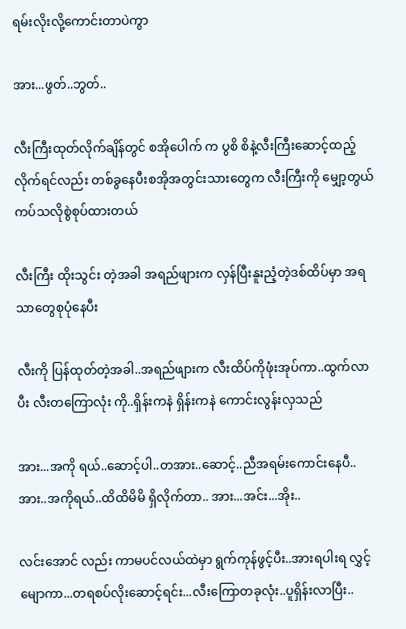ရမ်းလိုးလို့ကောင်းတာပဲကွာ

အား...ဖွတ်..ဘွတ်..

လီးကြီးထုတ်လိုက်ချိန်တွင် စအိုပေါက် က ပွစိ စိနဲ့လီးကြီးဆောင့်ထည့်လိုက်ရင်လည်း တစ်ခွနေပီးစအိုအတွင်းသားတွေက လီးကြီးကို မျှော့တွယ်ကပ်သလိုစွဲစုပ်ထားတယ်

လီးကြီး ထိုးသွင်း တဲ့အခါ အရည်ဖျားက လှန်ပြီးနူးညံ့တဲ့ဒစ်ထိပ်မှာ အရသာတွေစုပုံနေပီး

လီးကို ပြန်ထုတ်တဲ့အခါ..အရည်ဖျားက လီးထိပ်ကိုဖုံးအုပ်ကာ..ထွက်လာပီး လီးတကြောလုံး ကို..ရှိန်းကနဲ ရှိန်းကနဲ ကောင်းလွန်းလှသည်

အား...အကို ရယ်..ဆောင့်ပါ..တအား..ဆောင့်..ညီအရမ်းကောင်းနေပီ..အား..အကိုရယ်..ထိထိမိမိ ရှိလိုက်တာ.. အား...အင်း...အိုး..

လင်းအောင် လည်း ကာမပင်လယ်ထဲမှာ ရွက်ကုန်ဖွင့်ပီး..အားရပါးရ လွှင့်မျောကာ...တရစပ်လိုးဆောင့်ရင်း...လီးကြောတခုလုံး..ပူရှိန်းလာပြီး..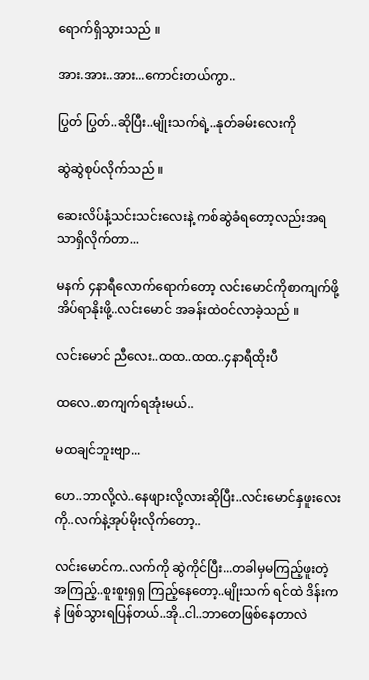ရောက်ရှိသွားသည် ။

အား.အား..အား...ကောင်းတယ်ကွာ..

ပြွတ် ပြွတ်..ဆိုပြီး..မျိုးသက်ရဲ့..နုတ်ခမ်းလေးကို

ဆွဲဆွဲစုပ်လိုက်သည် ။

ဆေးလိပ်နံ့သင်းသင်းလေးနဲ့ ကစ်ဆွဲခံရတော့လည်းအရသာရှိလိုက်တာ...

မနက် ၄နာရီလောက်ရောက်တော့ လင်းမောင်ကိုစာကျက်ဖို့ အိပ်ရာနိုးဖို့..လင်းမောင် အခန်းထဲဝင်လာခဲ့သည် ။

လင်းမောင် ညီလေး..ထထ..ထထ..၄နာရီထိုးပီ

ထလေ..စာကျက်ရအုံးမယ်..

မထချင်ဘူးဗျာ...

ဟေ..ဘာလို့လဲ..နေဖျားလို့လားဆိုပြီး..လင်းမောင်နှဖူးလေးကို..လက်နဲ့အုပ်မိုးလိုက်တော့..

လင်းမောင်က..လက်ကို ဆွဲကိုင်ပြီး...တခါမှမကြည့်ဖူးတဲ့အကြည့်..စူးစူးရှရှ ကြည့်နေတော့..မျိုးသက် ရင်ထဲ ဒိန်းကနဲ ဖြစ်သွားရပြန်တယ်..အို..ငါ..ဘာတေဖြစ်နေတာလဲ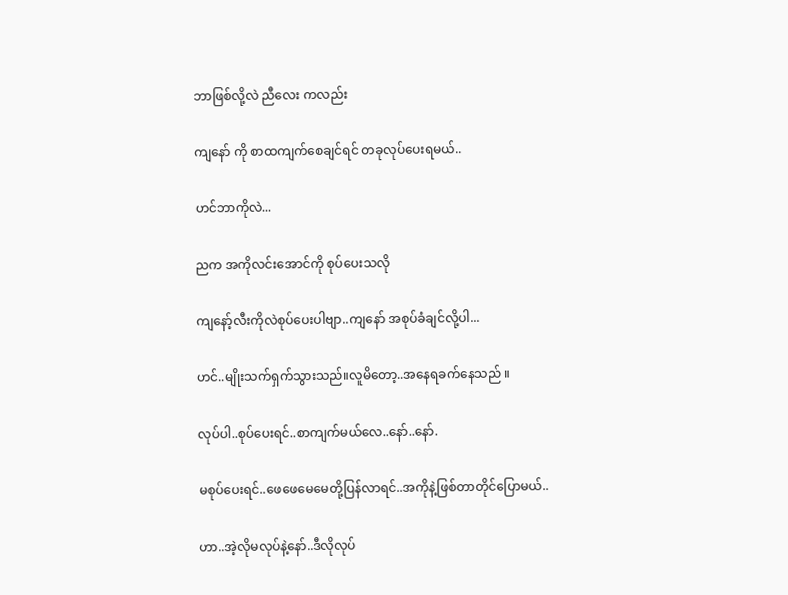ဘာဖြစ်လို့လဲ ညီလေး ကလည်း

ကျနော် ကို စာထကျက်စေချင်ရင် တခုလုပ်ပေးရမယ်..

ဟင်ဘာကိုလဲ...

ညက အကိုလင်းအောင်ကို စုပ်ပေးသလို

ကျနော့်လီးကိုလဲစုပ်ပေးပါဗျာ..ကျနော် အစုပ်ခံချင်လို့ပါ...

ဟင်..မျိုးသက်ရှက်သွားသည်။လူမိတော့..အနေရခက်နေသည် ။

လုပ်ပါ..စုပ်ပေးရင်..စာကျက်မယ်လေ..နော်..နော်.

မစုပ်ပေးရင်..ဖေဖေမေမေတို့ပြန်လာရင်..အကိုနဲ့ဖြစ်တာတိုင်ပြောမယ်..

ဟာ..အဲ့လိုမလုပ်နဲ့နော်..ဒီလိုလုပ်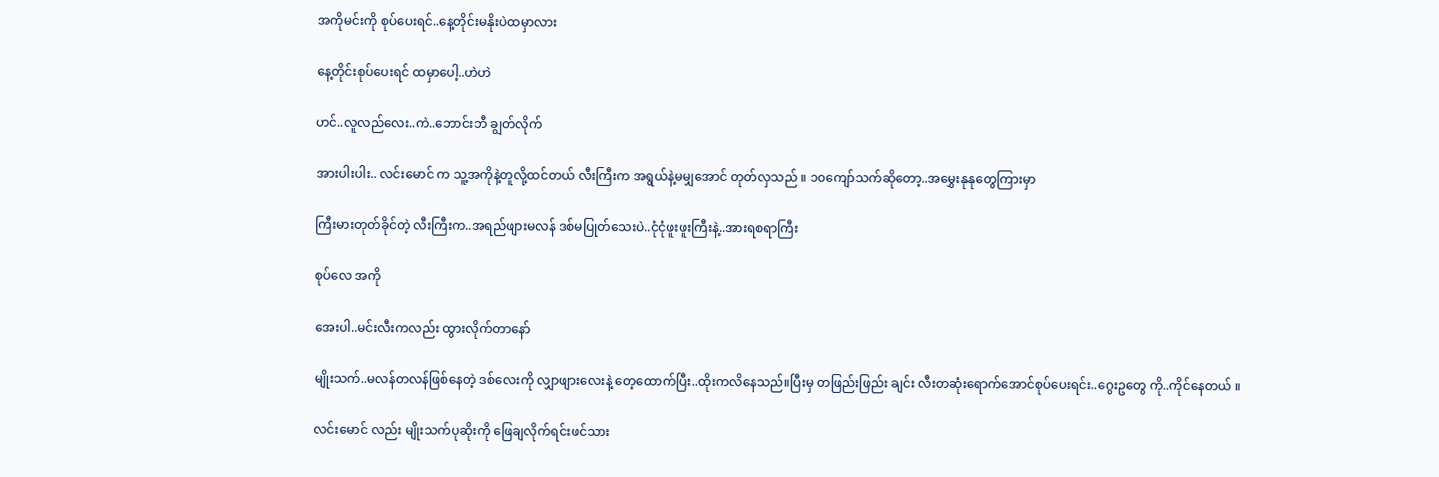အကိုမင်းကို စုပ်ပေးရင်..နေ့တိုင်းမနိုးပဲထမှာလား

နေ့တိုင်းစုပ်ပေးရင် ထမှာပေါ့..ဟဲဟဲ

ဟင်..လူလည်လေး..ကဲ..ဘောင်းဘီ ချွတ်လိုက်

အားပါးပါး.. လင်းမောင် က သူ့အကိုနဲ့တူလို့ထင်တယ် လီးကြီးက အရွယ်နဲ့မမျှအောင် တုတ်လှသည် ။ ၁၀ကျော်သက်ဆိုတော့..အမွှေးနုနုတွေကြားမှာ

ကြီးမားတုတ်ခိုင်တဲ့ လီးကြီးက..အရည်ဖျားမလန် ဒစ်မပြုတ်သေးပဲ..ငုံငုံဖူးဖူးကြီးနဲ့..အားရစရာကြီး

စုပ်လေ အကို

အေးပါ..မင်းလီးကလည်း ထွားလိုက်တာနော်

မျိုးသက်..မလန်တလန်ဖြစ်နေတဲ့ ဒစ်လေးကို လျှာဖျားလေးနဲ့ တေ့ထောက်ပြီး..ထိုးကလိနေသည်။ပြီးမှ တဖြည်းဖြည်း ချင်း လီးတဆုံးရောက်အောင်စုပ်ပေးရင်း..ဂွေးဥတွေ ကို..ကိုင်နေတယ် ။

လင်းမောင် လည်း မျိုးသက်ပုဆိုးကို ဖြေချလိုက်ရင်းဖင်သား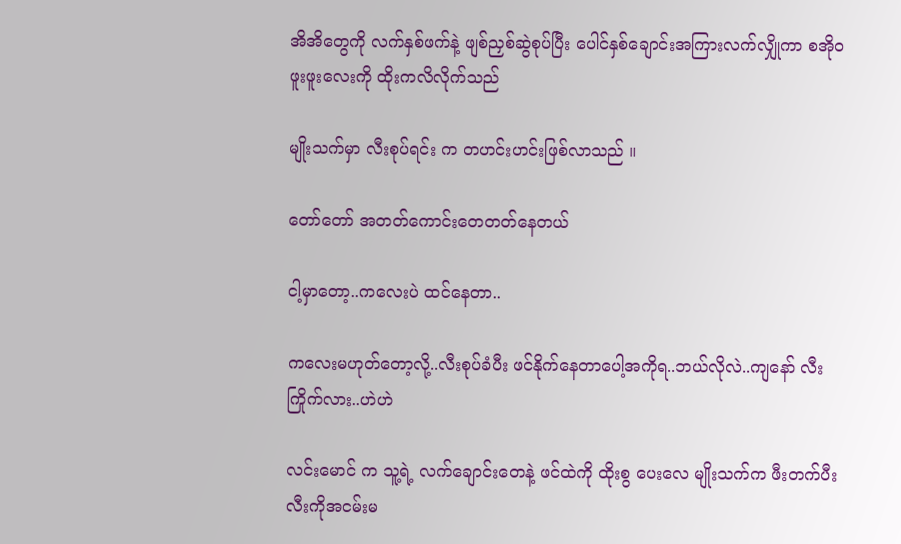အိအိတွေကို လက်နှစ်ဖက်နဲ့ ဖျစ်ညှစ်ဆွဲစုပ်ပြီး ပေါင်နှစ်ချောင်းအကြားလက်လျှိုကာ စအိုဝဖူးဖူးလေးကို ထိုးကလိလိုက်သည်

မျိုးသက်မှာ လီးစုပ်ရင်း က တဟင်းဟင်းဖြစ်လာသည် ။

တော်တော် အတတ်ကောင်းတေတတ်နေတယ်

ငါ့မှာတော့..ကလေးပဲ ထင်နေတာ..

ကလေးမဟုတ်တော့လို့..လီးစုပ်ခံပီး ဖင်နိုက်နေတာပေါ့အကိုရ..ဘယ်လိုလဲ..ကျနော် လီးကြိုက်လား..ဟဲဟဲ

လင်းမောင် က သူ့ရဲ့ လက်ချောင်းတေနဲ့ ဖင်ထဲကို ထိုးစွ ပေးလေ မျိုးသက်က ဖီးတက်ပီး လီးကိုအငမ်းမ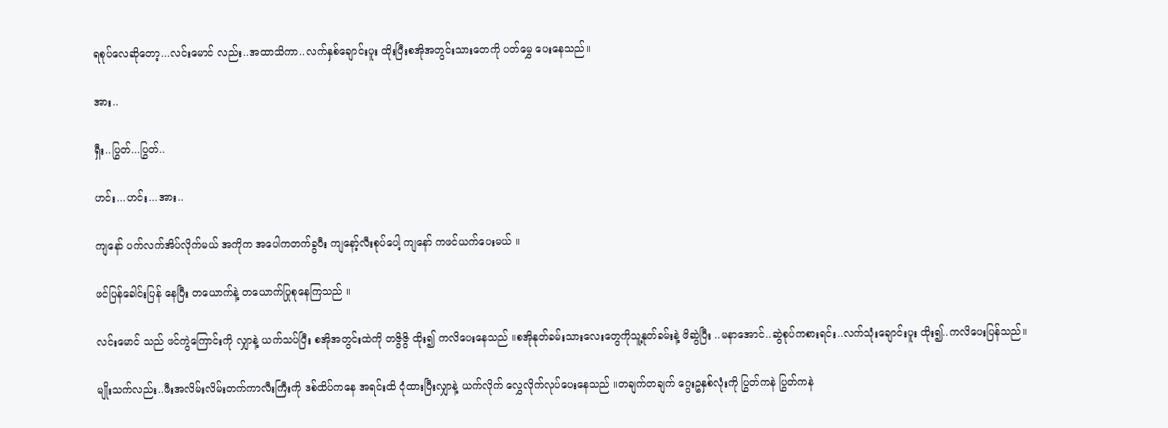ရစုပ်လေဆိုတော့...လင်းမောင် လည်း..အထာသိကာ..လက်နှစ်ချောင်းပူး ထိုးပြီးစအိုအတွင်းသားတေကို ပတ်မွှေ ပေးနေသည်။

အား..

ရှီး..ပြွတ်...ပြွတ်..

ဟင်း...ဟင်း...အား..

ကျနော် ပက်လက်အိပ်လိုက်မယ် အကိုက အပေါကတက်ခွပီး ကျနော့်လီးစုပ်ပေါ့ ကျနော် ကဖင်ယက်ပေးမယ် ။

ဖင်ပြန်ခေါင်းပြန် နေပြီး တယောက်နဲ့ တယောက်ပြုစုနေကြသည် ။

လင်းမောင် သည် ဖင်ကွဲကြောင်းကို လျှာနဲ့ ယက်သပ်ပြီး စအိုအတွင်းထဲကို တဇွိဇွိ ထိုး၍ ကလိပေးနေသည် ။စအိုနုတ်ခမ်းသားလေးတွေကိုသူ့နုတ်ခမ်းနဲ့ ဖိဆွဲပြီး ..မနာအောင်..ဆွဲစုပ်ကစားရင်း..လက်သုံးချောင်းပူး ထိုး၍..ကလိပေးပြန်သည်။

မျိုးသက်လည်း..ဖီးအလိမ်းလိမ်းတက်ကာလီးကြီးကို ဒစ်ထိပ်ကနေ အရင်းထိ ငုံထားပြီးလျှာနဲ့ ယက်လိုက် လွှေလိုက်လုပ်ပေးနေသည် ။တချက်တချက် ဂွေးဥနှစ်လုံးကို ပြွတ်ကနဲ ပြွတ်ကနဲ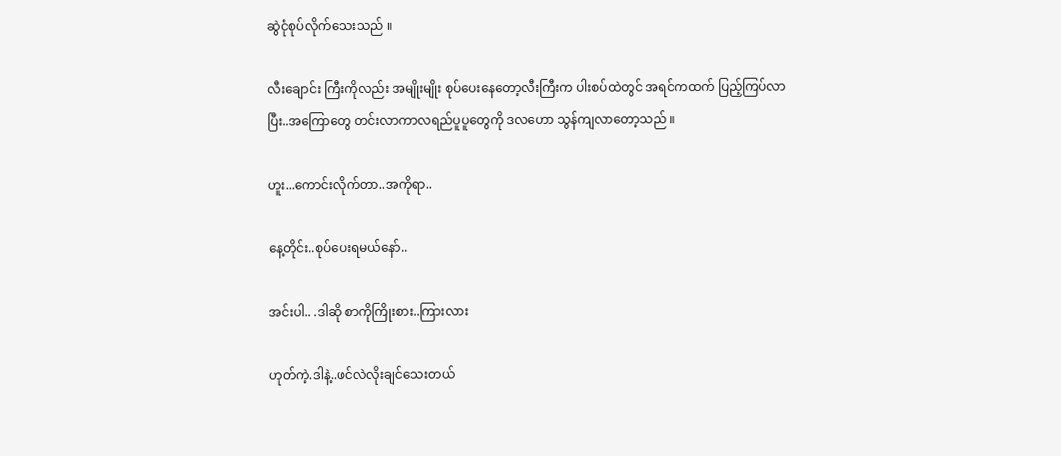ဆွဲငုံစုပ်လိုက်သေးသည် ။

လီးချောင်း ကြီးကိုလည်း အမျိုးမျိုး စုပ်ပေးနေတော့လီးကြီးက ပါးစပ်ထဲတွင် အရင်ကထက် ပြည့်ကြပ်လာပြီး..အကြောတွေ တင်းလာကာလရည်ပူပူတွေကို ဒလဟော သွန်ကျလာတော့သည် ။

ဟူး...ကောင်းလိုက်တာ..အကိုရာ..

နေ့တိုင်း..စုပ်ပေးရမယ်နော်..

အင်းပါ.. .ဒါဆို စာကိုကြိုးစား..ကြားလား

ဟုတ်ကဲ့.ဒါနဲ့..ဖင်လဲလိုးချင်သေးတယ်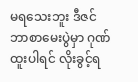မရသေးဘူး ဒီဇင်ဘာစာမေးပွဲမှာ ဂုဏ်ထူးပါရင် လိုးခွင့်ရ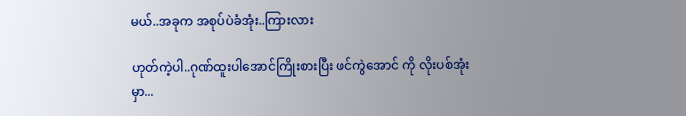မယ်..အခုက အစုပ်ပဲခံအုံး..ကြားလား

ဟုတ်ကဲ့ပါ..ဂုဏ်ထူးပါအောင်ကြိုးစားပြီး ဖင်ကွဲအောင် ကို လိုးပစ်အုံးမှာ...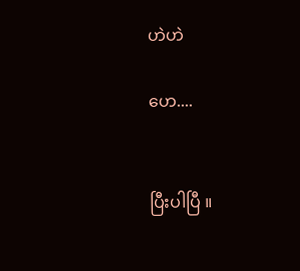ဟဲဟဲ

ဟေ....


ပြီးပါပြီ ။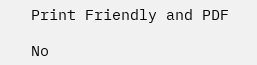Print Friendly and PDF

No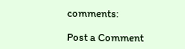comments:

Post a Comment